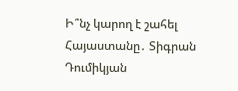Ի՞նչ կարող է շահել Հայաստանը․ Տիգրան Դումիկյան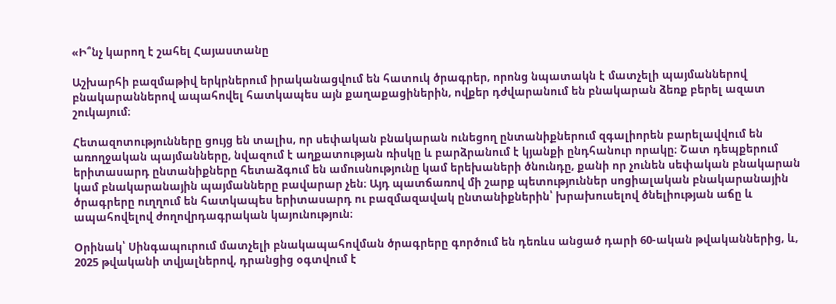«Ի՞նչ կարող է շահել Հայաստանը

Աշխարհի բազմաթիվ երկրներում իրականացվում են հատուկ ծրագրեր, որոնց նպատակն է մատչելի պայմաններով բնակարաններով ապահովել հատկապես այն քաղաքացիներին, ովքեր դժվարանում են բնակարան ձեռք բերել ազատ շուկայում։

Հետազոտությունները ցույց են տալիս, որ սեփական բնակարան ունեցող ընտանիքներում զգալիորեն բարելավվում են առողջական պայմանները, նվազում է աղքատության ռիսկը և բարձրանում է կյանքի ընդհանուր որակը։ Շատ դեպքերում երիտասարդ ընտանիքները հետաձգում են ամուսնությունը կամ երեխաների ծնունդը, քանի որ չունեն սեփական բնակարան կամ բնակարանային պայմանները բավարար չեն։ Այդ պատճառով մի շարք պետություններ սոցիալական բնակարանային ծրագրերը ուղղում են հատկապես երիտասարդ ու բազմազավակ ընտանիքներին՝ խրախուսելով ծնելիության աճը և ապահովելով ժողովրդագրական կայունություն։

Օրինակ՝ Սինգապուրում մատչելի բնակապահովման ծրագրերը գործում են դեռևս անցած դարի 60-ական թվականներից, և, 2025 թվականի տվյալներով, դրանցից օգտվում է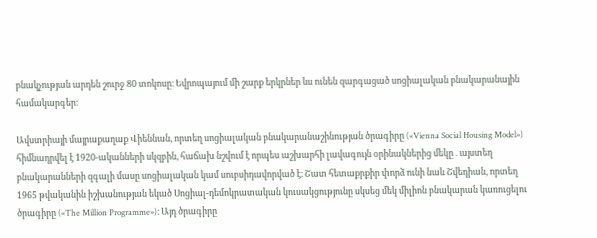բնակչության արդեն շուրջ 80 տոկոսը։ Եվրոպայում մի շարք երկրներ ևս ունեն զարգացած սոցիալական բնակարանային համակարգեր։

Ավստրիայի մայրաքաղաք Վիեննան, որտեղ սոցիալական բնակարանաշինության ծրագիրը («Vienna Social Housing Model») հիմնադրվել է 1920-ականների սկզբին, հաճախ նշվում է որպես աշխարհի լավագույն օրինակներից մեկը․այստեղ բնակարանների զգալի մասը սոցիալական կամ սուբսիդավորված է։ Շատ հետաքրքիր փորձ ունի նաև Շվեդիան, որտեղ 1965 թվականին իշխանության եկած Սոցիալ-դեմոկրատական կուսակցությունը սկսեց մեկ միլիոն բնակարան կառուցելու ծրագիրը («The Million Programme»)։ Այդ ծրագիրը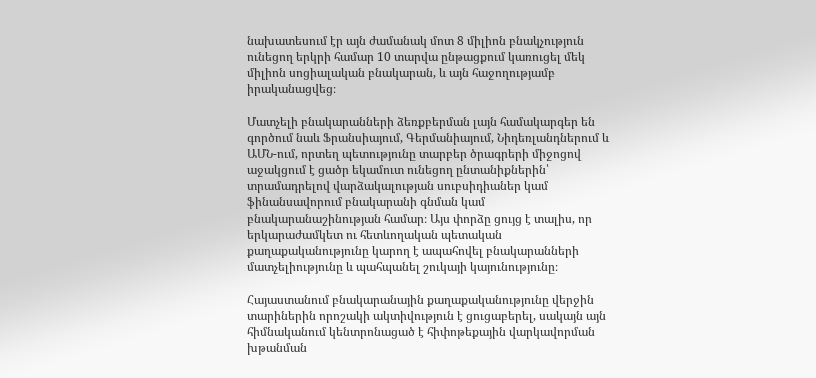նախատեսում էր այն ժամանակ մոտ 8 միլիոն բնակչություն ունեցող երկրի համար 10 տարվա ընթացքում կառուցել մեկ միլիոն սոցիալական բնակարան, և այն հաջողությամբ իրականացվեց։

Մատչելի բնակարանների ձեռքբերման լայն համակարգեր են գործում նաև Ֆրանսիայում, Գերմանիայում, Նիդեռլանդներում և ԱՄՆ-ում, որտեղ պետությունը տարբեր ծրագրերի միջոցով աջակցում է ցածր եկամուտ ունեցող ընտանիքներին՝ տրամադրելով վարձակալության սուբսիդիաներ կամ ֆինանսավորում բնակարանի գնման կամ բնակարանաշինության համար։ Այս փորձը ցույց է տալիս, որ երկարաժամկետ ու հետևողական պետական քաղաքականությունը կարող է ապահովել բնակարանների մատչելիությունը և պահպանել շուկայի կայունությունը։

Հայաստանում բնակարանային քաղաքականությունը վերջին տարիներին որոշակի ակտիվություն է ցուցաբերել, սակայն այն հիմնականում կենտրոնացած է հիփոթեքային վարկավորման խթանման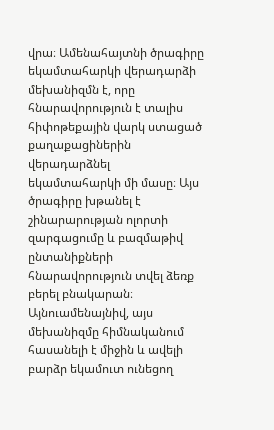վրա։ Ամենահայտնի ծրագիրը եկամտահարկի վերադարձի մեխանիզմն է, որը հնարավորություն է տալիս հիփոթեքային վարկ ստացած քաղաքացիներին վերադարձնել եկամտահարկի մի մասը։ Այս ծրագիրը խթանել է շինարարության ոլորտի զարգացումը և բազմաթիվ ընտանիքների հնարավորություն տվել ձեռք բերել բնակարան։ Այնուամենայնիվ, այս մեխանիզմը հիմնականում հասանելի է միջին և ավելի բարձր եկամուտ ունեցող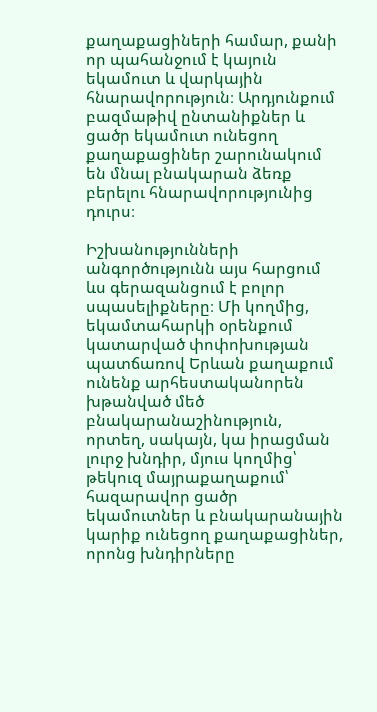քաղաքացիների համար, քանի որ պահանջում է կայուն եկամուտ և վարկային հնարավորություն։ Արդյունքում բազմաթիվ ընտանիքներ և ցածր եկամուտ ունեցող քաղաքացիներ շարունակում են մնալ բնակարան ձեռք բերելու հնարավորությունից դուրս։

Իշխանությունների անգործությունն այս հարցում ևս գերազանցում է բոլոր սպասելիքները։ Մի կողմից, եկամտահարկի օրենքում կատարված փոփոխության պատճառով Երևան քաղաքում ունենք արհեստականորեն խթանված մեծ բնակարանաշինություն, որտեղ, սակայն, կա իրացման լուրջ խնդիր, մյուս կողմից՝ թեկուզ մայրաքաղաքում՝ հազարավոր ցածր եկամուտներ և բնակարանային կարիք ունեցող քաղաքացիներ, որոնց խնդիրները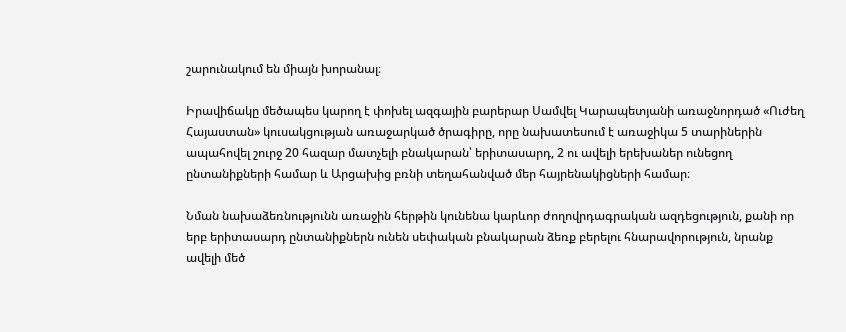շարունակում են միայն խորանալ։

Իրավիճակը մեծապես կարող է փոխել ազգային բարերար Սամվել Կարապետյանի առաջնորդած «Ուժեղ Հայաստան» կուսակցության առաջարկած ծրագիրը, որը նախատեսում է առաջիկա 5 տարիներին ապահովել շուրջ 20 հազար մատչելի բնակարան՝ երիտասարդ, 2 ու ավելի երեխաներ ունեցող ընտանիքների համար և Արցախից բռնի տեղահանված մեր հայրենակիցների համար։

Նման նախաձեռնությունն առաջին հերթին կունենա կարևոր ժողովրդագրական ազդեցություն, քանի որ երբ երիտասարդ ընտանիքներն ունեն սեփական բնակարան ձեռք բերելու հնարավորություն, նրանք ավելի մեծ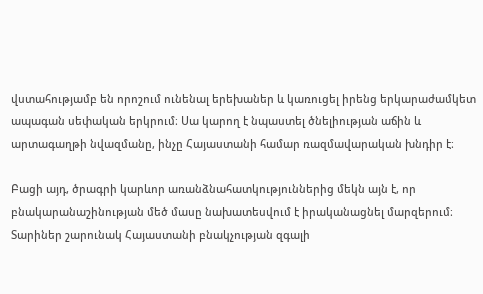վստահությամբ են որոշում ունենալ երեխաներ և կառուցել իրենց երկարաժամկետ ապագան սեփական երկրում։ Սա կարող է նպաստել ծնելիության աճին և արտագաղթի նվազմանը, ինչը Հայաստանի համար ռազմավարական խնդիր է։

Բացի այդ, ծրագրի կարևոր առանձնահատկություններից մեկն այն է, որ բնակարանաշինության մեծ մասը նախատեսվում է իրականացնել մարզերում։ Տարիներ շարունակ Հայաստանի բնակչության զգալի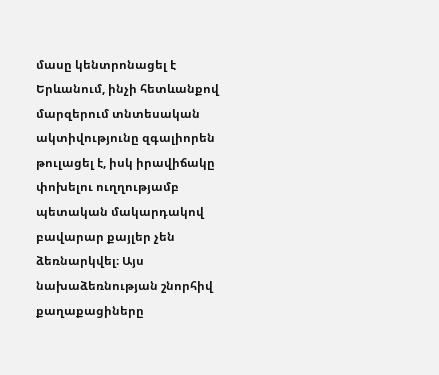մասը կենտրոնացել է Երևանում, ինչի հետևանքով մարզերում տնտեսական ակտիվությունը զգալիորեն թուլացել է, իսկ իրավիճակը փոխելու ուղղությամբ պետական մակարդակով բավարար քայլեր չեն ձեռնարկվել։ Այս նախաձեռնության շնորհիվ քաղաքացիները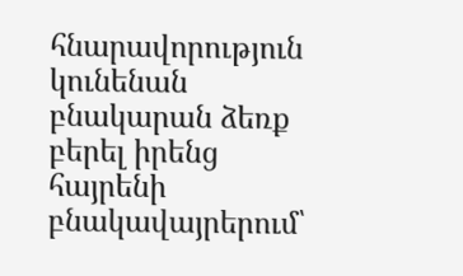հնարավորություն կունենան բնակարան ձեռք բերել իրենց հայրենի բնակավայրերում՝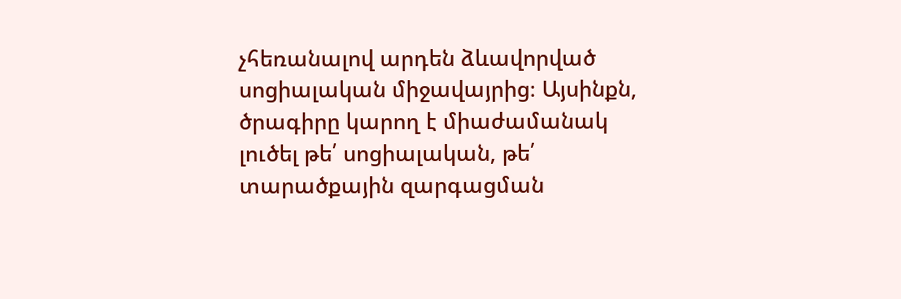չհեռանալով արդեն ձևավորված սոցիալական միջավայրից։ Այսինքն, ծրագիրը կարող է միաժամանակ լուծել թե՛ սոցիալական, թե՛ տարածքային զարգացման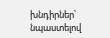խնդիրներ՝ նպաստելով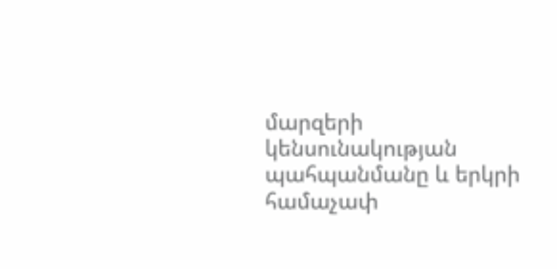մարզերի կենսունակության պահպանմանը և երկրի համաչափ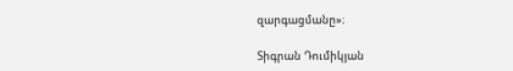զարգացմանը»։

Տիգրան Դումիկյան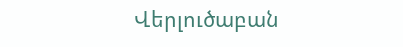Վերլուծաբան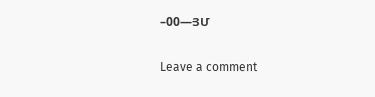–00—ՅՄ

Leave a comment